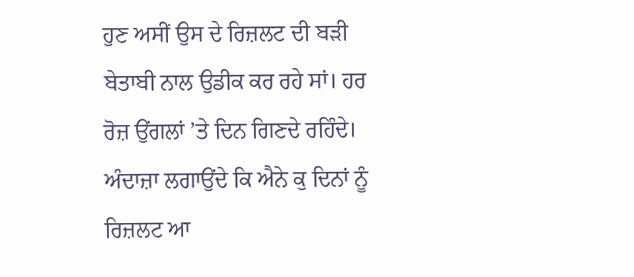ਹੁਣ ਅਸੀਂ ਉਸ ਦੇ ਰਿਜ਼ਲਟ ਦੀ ਬੜੀ ਬੇਤਾਬੀ ਨਾਲ ਉਡੀਕ ਕਰ ਰਹੇ ਸਾਂ। ਹਰ ਰੋਜ਼ ਉਂਗਲਾਂ ’ਤੇ ਦਿਨ ਗਿਣਦੇ ਰਹਿੰਦੇ। ਅੰਦਾਜ਼ਾ ਲਗਾਉਂਦੇ ਕਿ ਐਨੇ ਕੁ ਦਿਨਾਂ ਨੂੰ ਰਿਜ਼ਲਟ ਆ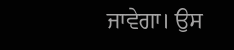ਜਾਵੇਗਾ। ਉਸ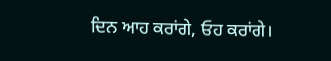ਦਿਨ ਆਹ ਕਰਾਂਗੇ, ਓਹ ਕਰਾਂਗੇ।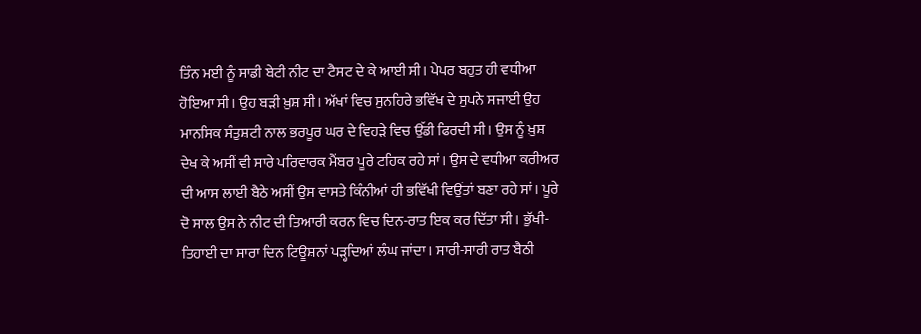ਤਿੰਨ ਮਈ ਨੂੰ ਸਾਡੀ ਬੇਟੀ ਨੀਟ ਦਾ ਟੈਸਟ ਦੇ ਕੇ ਆਈ ਸੀ। ਪੇਪਰ ਬਹੁਤ ਹੀ ਵਧੀਆ ਹੋਇਆ ਸੀ। ਉਹ ਬੜੀ ਖ਼ੁਸ਼ ਸੀ। ਅੱਖਾਂ ਵਿਚ ਸੁਨਹਿਰੇ ਭਵਿੱਖ ਦੇ ਸੁਪਨੇ ਸਜਾਈ ਉਹ ਮਾਨਸਿਕ ਸੰਤੁਸ਼ਟੀ ਨਾਲ ਭਰਪੂਰ ਘਰ ਦੇ ਵਿਹੜੇ ਵਿਚ ਉੱਡੀ ਫਿਰਦੀ ਸੀ। ਉਸ ਨੂੰ ਖ਼ੁਸ਼ ਦੇਖ ਕੇ ਅਸੀਂ ਵੀ ਸਾਰੇ ਪਰਿਵਾਰਕ ਮੈਂਬਰ ਪੂਰੇ ਟਹਿਕ ਰਹੇ ਸਾਂ। ਉਸ ਦੇ ਵਧੀਆ ਕਰੀਅਰ ਦੀ ਆਸ ਲਾਈ ਬੈਠੇ ਅਸੀਂ ਉਸ ਵਾਸਤੇ ਕਿੰਨੀਆਂ ਹੀ ਭਵਿੱਖੀ ਵਿਉਂਤਾਂ ਬਣਾ ਰਹੇ ਸਾਂ। ਪੂਰੇ ਦੋ ਸਾਲ ਉਸ ਨੇ ਨੀਟ ਦੀ ਤਿਆਰੀ ਕਰਨ ਵਿਚ ਦਿਨ-ਰਾਤ ਇਕ ਕਰ ਦਿੱਤਾ ਸੀ। ਭੁੱਖੀ-ਤਿਹਾਈ ਦਾ ਸਾਰਾ ਦਿਨ ਟਿਊਸ਼ਨਾਂ ਪੜ੍ਹਦਿਆਂ ਲੰਘ ਜਾਂਦਾ। ਸਾਰੀ-ਸਾਰੀ ਰਾਤ ਬੈਠੀ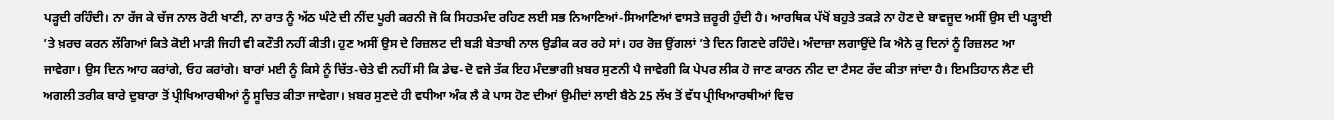ਪੜ੍ਹਦੀ ਰਹਿੰਦੀ। ਨਾ ਰੱਜ ਕੇ ਚੱਜ ਨਾਲ ਰੋਟੀ ਖਾਣੀ, ਨਾ ਰਾਤ ਨੂੰ ਅੱਠ ਘੰਟੇ ਦੀ ਨੀਂਦ ਪੂਰੀ ਕਰਨੀ ਜੋ ਕਿ ਸਿਹਤਮੰਦ ਰਹਿਣ ਲਈ ਸਭ ਨਿਆਣਿਆਂ-ਸਿਆਣਿਆਂ ਵਾਸਤੇ ਜ਼ਰੂਰੀ ਹੁੰਦੀ ਹੈ। ਆਰਥਿਕ ਪੱਖੋਂ ਬਹੁਤੇ ਤਕੜੇ ਨਾ ਹੋਣ ਦੇ ਬਾਵਜੂਦ ਅਸੀਂ ਉਸ ਦੀ ਪੜ੍ਹਾਈ ’ਤੇ ਖ਼ਰਚ ਕਰਨ ਲੱਗਿਆਂ ਕਿਤੇ ਕੋਈ ਮਾੜੀ ਜਿਹੀ ਵੀ ਕਟੌਤੀ ਨਹੀਂ ਕੀਤੀ। ਹੁਣ ਅਸੀਂ ਉਸ ਦੇ ਰਿਜ਼ਲਟ ਦੀ ਬੜੀ ਬੇਤਾਬੀ ਨਾਲ ਉਡੀਕ ਕਰ ਰਹੇ ਸਾਂ। ਹਰ ਰੋਜ਼ ਉਂਗਲਾਂ ’ਤੇ ਦਿਨ ਗਿਣਦੇ ਰਹਿੰਦੇ। ਅੰਦਾਜ਼ਾ ਲਗਾਉਂਦੇ ਕਿ ਐਨੇ ਕੁ ਦਿਨਾਂ ਨੂੰ ਰਿਜ਼ਲਟ ਆ ਜਾਵੇਗਾ। ਉਸ ਦਿਨ ਆਹ ਕਰਾਂਗੇ, ਓਹ ਕਰਾਂਗੇ। ਬਾਰਾਂ ਮਈ ਨੂੰ ਕਿਸੇ ਨੂੰ ਚਿੱਤ-ਚੇਤੇ ਵੀ ਨਹੀਂ ਸੀ ਕਿ ਡੇਢ-ਦੋ ਵਜੇ ਤੱਕ ਇਹ ਮੰਦਭਾਗੀ ਖ਼ਬਰ ਸੁਣਨੀ ਪੈ ਜਾਵੇਗੀ ਕਿ ਪੇਪਰ ਲੀਕ ਹੋ ਜਾਣ ਕਾਰਨ ਨੀਟ ਦਾ ਟੈਸਟ ਰੱਦ ਕੀਤਾ ਜਾਂਦਾ ਹੈ। ਇਮਤਿਹਾਨ ਲੈਣ ਦੀ ਅਗਲੀ ਤਰੀਕ ਬਾਰੇ ਦੁਬਾਰਾ ਤੋਂ ਪ੍ਰੀਖਿਆਰਥੀਆਂ ਨੂੰ ਸੂਚਿਤ ਕੀਤਾ ਜਾਵੇਗਾ। ਖ਼ਬਰ ਸੁਣਦੇ ਹੀ ਵਧੀਆ ਅੰਕ ਲੈ ਕੇ ਪਾਸ ਹੋਣ ਦੀਆਂ ਉਮੀਦਾਂ ਲਾਈ ਬੈਠੇ 25 ਲੱਖ ਤੋਂ ਵੱਧ ਪ੍ਰੀਖਿਆਰਥੀਆਂ ਵਿਚ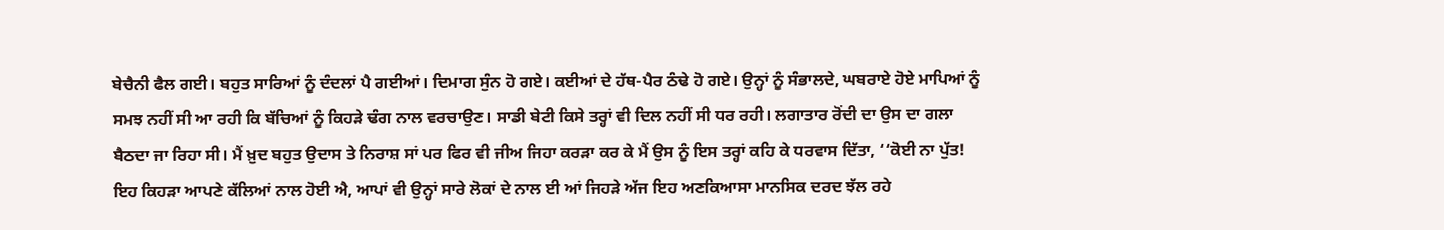ਬੇਚੈਨੀ ਫੈਲ ਗਈ। ਬਹੁਤ ਸਾਰਿਆਂ ਨੂੰ ਦੰਦਲਾਂ ਪੈ ਗਈਆਂ। ਦਿਮਾਗ ਸੁੰਨ ਹੋ ਗਏ। ਕਈਆਂ ਦੇ ਹੱਥ-ਪੈਰ ਠੰਢੇ ਹੋ ਗਏ। ਉਨ੍ਹਾਂ ਨੂੰ ਸੰਭਾਲਦੇ, ਘਬਰਾਏ ਹੋਏ ਮਾਪਿਆਂ ਨੂੰ ਸਮਝ ਨਹੀਂ ਸੀ ਆ ਰਹੀ ਕਿ ਬੱਚਿਆਂ ਨੂੰ ਕਿਹੜੇ ਢੰਗ ਨਾਲ ਵਰਚਾਉਣ। ਸਾਡੀ ਬੇਟੀ ਕਿਸੇ ਤਰ੍ਹਾਂ ਵੀ ਦਿਲ ਨਹੀਂ ਸੀ ਧਰ ਰਹੀ। ਲਗਾਤਾਰ ਰੋਂਦੀ ਦਾ ਉਸ ਦਾ ਗਲਾ ਬੈਠਦਾ ਜਾ ਰਿਹਾ ਸੀ। ਮੈਂ ਖ਼ੁਦ ਬਹੁਤ ਉਦਾਸ ਤੇ ਨਿਰਾਸ਼ ਸਾਂ ਪਰ ਫਿਰ ਵੀ ਜੀਅ ਜਿਹਾ ਕਰੜਾ ਕਰ ਕੇ ਮੈਂ ਉਸ ਨੂੰ ਇਸ ਤਰ੍ਹਾਂ ਕਹਿ ਕੇ ਧਰਵਾਸ ਦਿੱਤਾ, ‘‘ਕੋਈ ਨਾ ਪੁੱਤ! ਇਹ ਕਿਹੜਾ ਆਪਣੇ ਕੱਲਿਆਂ ਨਾਲ ਹੋਈ ਐ, ਆਪਾਂ ਵੀ ਉਨ੍ਹਾਂ ਸਾਰੇ ਲੋਕਾਂ ਦੇ ਨਾਲ ਈ ਆਂ ਜਿਹੜੇ ਅੱਜ ਇਹ ਅਣਕਿਆਸਾ ਮਾਨਸਿਕ ਦਰਦ ਝੱਲ ਰਹੇ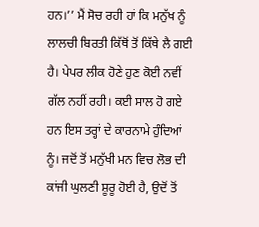ਹਨ।’’ ਮੈਂ ਸੋਚ ਰਹੀ ਹਾਂ ਕਿ ਮਨੁੱਖ ਨੂੰ ਲਾਲਚੀ ਬਿਰਤੀ ਕਿੱਥੋਂ ਤੋਂ ਕਿੱਥੇ ਲੈ ਗਈ ਹੈ। ਪੇਪਰ ਲੀਕ ਹੋਣੇ ਹੁਣ ਕੋਈ ਨਵੀਂ ਗੱਲ ਨਹੀਂ ਰਹੀ। ਕਈ ਸਾਲ ਹੋ ਗਏ ਹਨ ਇਸ ਤਰ੍ਹਾਂ ਦੇ ਕਾਰਨਾਮੇ ਹੁੰਦਿਆਂ ਨੂੰ। ਜਦੋਂ ਤੋਂ ਮਨੁੱਖੀ ਮਨ ਵਿਚ ਲੋਭ ਦੀ ਕਾਂਜੀ ਘੁਲਣੀ ਸ਼ੂਰੂ ਹੋਈ ਹੈ, ਉਦੋਂ ਤੋਂ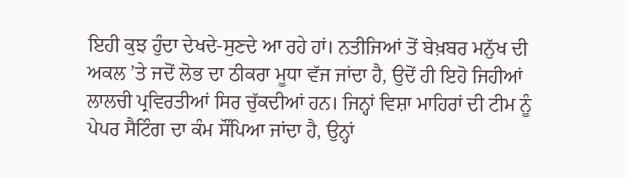ਇਹੀ ਕੁਝ ਹੁੰਦਾ ਦੇਖਦੇ-ਸੁਣਦੇ ਆ ਰਹੇ ਹਾਂ। ਨਤੀਜਿਆਂ ਤੋਂ ਬੇਖ਼ਬਰ ਮਨੁੱਖ ਦੀ ਅਕਲ ’ਤੇ ਜਦੋਂ ਲੋਭ ਦਾ ਠੀਕਰਾ ਮੂਧਾ ਵੱਜ ਜਾਂਦਾ ਹੈ, ਉਦੋਂ ਹੀ ਇਹੋ ਜਿਹੀਆਂ ਲਾਲਚੀ ਪ੍ਰਵਿਰਤੀਆਂ ਸਿਰ ਚੁੱਕਦੀਆਂ ਹਨ। ਜਿਨ੍ਹਾਂ ਵਿਸ਼ਾ ਮਾਹਿਰਾਂ ਦੀ ਟੀਮ ਨੂੰ ਪੇਪਰ ਸੈਟਿੰਗ ਦਾ ਕੰਮ ਸੌਂਪਿਆ ਜਾਂਦਾ ਹੈ, ਉਨ੍ਹਾਂ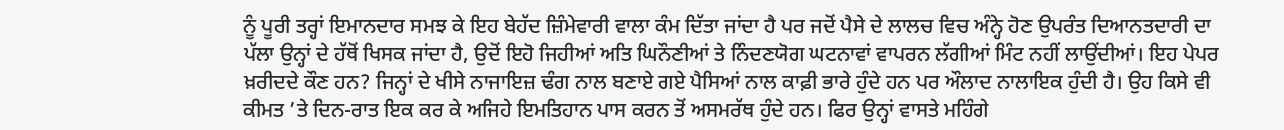ਨੂੰ ਪੂਰੀ ਤਰ੍ਹਾਂ ਇਮਾਨਦਾਰ ਸਮਝ ਕੇ ਇਹ ਬੇਹੱਦ ਜ਼ਿੰਮੇਵਾਰੀ ਵਾਲਾ ਕੰਮ ਦਿੱਤਾ ਜਾਂਦਾ ਹੈ ਪਰ ਜਦੋਂ ਪੈਸੇ ਦੇ ਲਾਲਚ ਵਿਚ ਅੰਨ੍ਹੇ ਹੋਣ ਉਪਰੰਤ ਦਿਆਨਤਦਾਰੀ ਦਾ ਪੱਲਾ ਉਨ੍ਹਾਂ ਦੇ ਹੱਥੋਂ ਖਿਸਕ ਜਾਂਦਾ ਹੈ, ਉਦੋਂ ਇਹੋ ਜਿਹੀਆਂ ਅਤਿ ਘਿਨੌਣੀਆਂ ਤੇ ਨਿੰਦਣਯੋਗ ਘਟਨਾਵਾਂ ਵਾਪਰਨ ਲੱਗੀਆਂ ਮਿੰਟ ਨਹੀਂ ਲਾਉਂਦੀਆਂ। ਇਹ ਪੇਪਰ ਖ਼ਰੀਦਦੇ ਕੌਣ ਹਨ? ਜਿਨ੍ਹਾਂ ਦੇ ਖੀਸੇ ਨਾਜਾਇਜ਼ ਢੰਗ ਨਾਲ ਬਣਾਏ ਗਏ ਪੈਸਿਆਂ ਨਾਲ ਕਾਫ਼ੀ ਭਾਰੇ ਹੁੰਦੇ ਹਨ ਪਰ ਔਲਾਦ ਨਾਲਾਇਕ ਹੁੰਦੀ ਹੈ। ਉਹ ਕਿਸੇ ਵੀ ਕੀਮਤ ’ਤੇ ਦਿਨ-ਰਾਤ ਇਕ ਕਰ ਕੇ ਅਜਿਹੇ ਇਮਤਿਹਾਨ ਪਾਸ ਕਰਨ ਤੋਂ ਅਸਮਰੱਥ ਹੁੰਦੇ ਹਨ। ਫਿਰ ਉਨ੍ਹਾਂ ਵਾਸਤੇ ਮਹਿੰਗੇ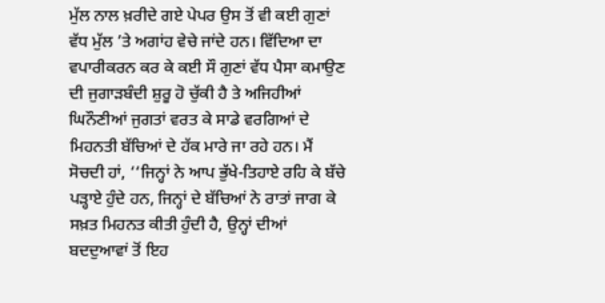ਮੁੱਲ ਨਾਲ ਖ਼ਰੀਦੇ ਗਏ ਪੇਪਰ ਉਸ ਤੋਂ ਵੀ ਕਈ ਗੁਣਾਂ ਵੱਧ ਮੁੱਲ ’ਤੇ ਅਗਾਂਹ ਵੇਚੇ ਜਾਂਦੇ ਹਨ। ਵਿੱਦਿਆ ਦਾ ਵਪਾਰੀਕਰਨ ਕਰ ਕੇ ਕਈ ਸੌ ਗੁਣਾਂ ਵੱਧ ਪੈਸਾ ਕਮਾਉਣ ਦੀ ਜੁਗਾੜਬੰਦੀ ਸ਼ੁਰੂ ਹੋ ਚੁੱਕੀ ਹੈ ਤੇ ਅਜਿਹੀਆਂ ਘਿਨੌਣੀਆਂ ਜੁਗਤਾਂ ਵਰਤ ਕੇ ਸਾਡੇ ਵਰਗਿਆਂ ਦੇ ਮਿਹਨਤੀ ਬੱਚਿਆਂ ਦੇ ਹੱਕ ਮਾਰੇ ਜਾ ਰਹੇ ਹਨ। ਮੈਂ ਸੋਚਦੀ ਹਾਂ, ‘‘ਜਿਨ੍ਹਾਂ ਨੇ ਆਪ ਭੁੱਖੇ-ਤਿਹਾਏ ਰਹਿ ਕੇ ਬੱਚੇ ਪੜ੍ਹਾਏ ਹੁੰਦੇ ਹਨ, ਜਿਨ੍ਹਾਂ ਦੇ ਬੱਚਿਆਂ ਨੇ ਰਾਤਾਂ ਜਾਗ ਕੇ ਸਖ਼ਤ ਮਿਹਨਤ ਕੀਤੀ ਹੁੰਦੀ ਹੈ, ਉਨ੍ਹਾਂ ਦੀਆਂ ਬਦਦੁਆਵਾਂ ਤੋਂ ਇਹ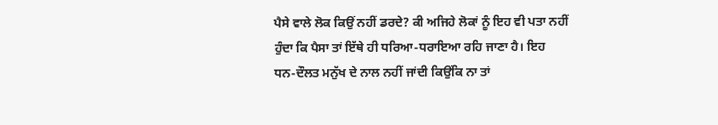ਪੈਸੇ ਵਾਲੇ ਲੋਕ ਕਿਉਂ ਨਹੀਂ ਡਰਦੇ? ਕੀ ਅਜਿਹੇ ਲੋਕਾਂ ਨੂੰ ਇਹ ਵੀ ਪਤਾ ਨਹੀਂ ਹੁੰਦਾ ਕਿ ਪੈਸਾ ਤਾਂ ਇੱਥੇ ਹੀ ਧਰਿਆ-ਧਰਾਇਆ ਰਹਿ ਜਾਣਾ ਹੈ। ਇਹ ਧਨ-ਦੌਲਤ ਮਨੁੱਖ ਦੇ ਨਾਲ ਨਹੀਂ ਜਾਂਦੀ ਕਿਉਂਕਿ ਨਾ ਤਾਂ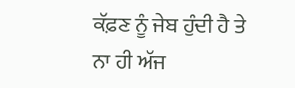ਕੱਫ਼ਣ ਨੂੰ ਜੇਬ ਹੁੰਦੀ ਹੈ ਤੇ ਨਾ ਹੀ ਅੱਜ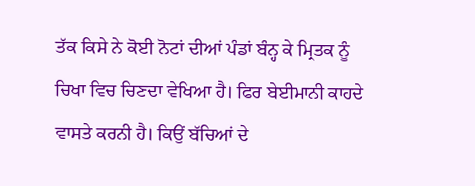ਤੱਕ ਕਿਸੇ ਨੇ ਕੋਈ ਨੋਟਾਂ ਦੀਆਂ ਪੰਡਾਂ ਬੰਨ੍ਹ ਕੇ ਮ੍ਰਿਤਕ ਨੂੰ ਚਿਖਾ ਵਿਚ ਚਿਣਦਾ ਵੇਖਿਆ ਹੈ। ਫਿਰ ਬੇਈਮਾਨੀ ਕਾਹਦੇ ਵਾਸਤੇ ਕਰਨੀ ਹੈ। ਕਿਉਂ ਬੱਚਿਆਂ ਦੇ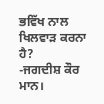ਭਵਿੱਖ ਨਾਲ ਖਿਲਵਾੜ ਕਰਨਾ ਹੈ?
-ਜਗਦੀਸ਼ ਕੌਰ ਮਾਨ।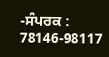-ਸੰਪਰਕ : 78146-98117